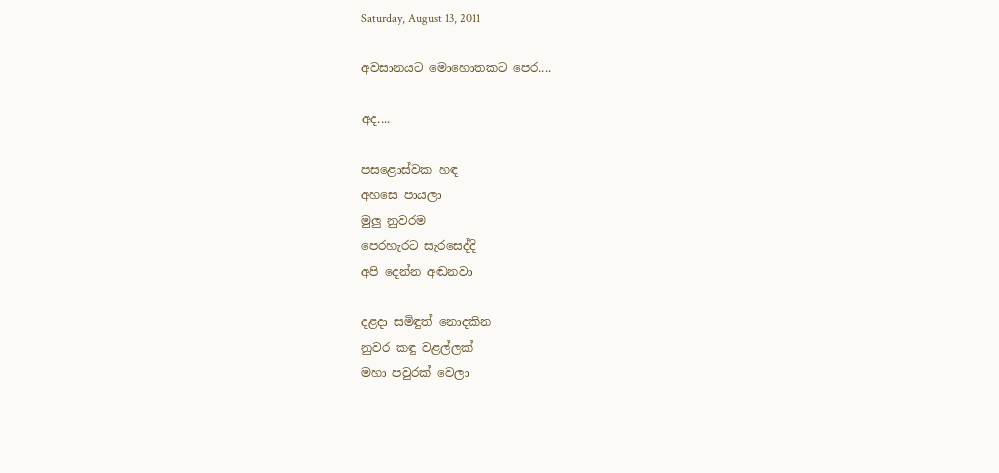Saturday, August 13, 2011

අවසානයට මොහොතකට පෙර....

අද....

පසළොස්වක හඳ
අහසෙ පායලා
මුලු නුවරම
පෙරහැරට සැරසෙද්දි
අපි දෙන්න අඬනවා

දළදා සමිඳුත් නොදකින
නුවර කඳු වළල්ලක්
මහා පවුරක් වෙලා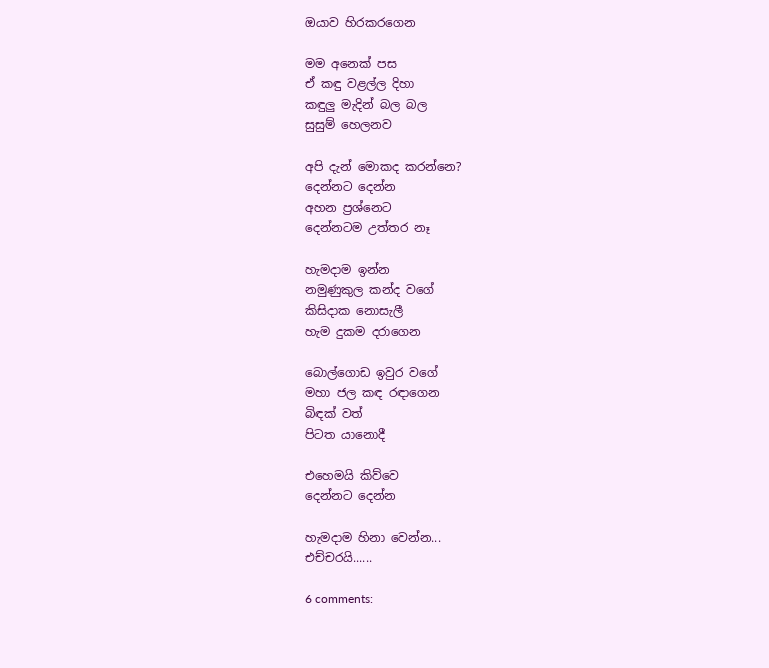ඔයාව හිරකරගෙන

මම අනෙක් පස
ඒ කඳු වළල්ල දිහා
කඳුලු මැදින් බල බල
සුසුම් හෙලනව

අපි දැන් මොකද කරන්නෙ?
දෙන්නට දෙන්න
අහන ප්‍රශ්නෙට
දෙන්නටම උත්තර නෑ

හැමදාම ඉන්න
නමුණුකුල කන්ද වගේ
කිසිදාක නොසැලී
හැම දුකම දරාගෙන

බොල්ගොඩ ඉවුර වගේ
මහා ජල කඳ රඳාගෙන
බිඳක් වත්
පිටත යානොදී

එහෙමයි කිව්වෙ
දෙන්නට දෙන්න

හැමදාම හිනා වෙන්න...
එච්චරයි......

6 comments: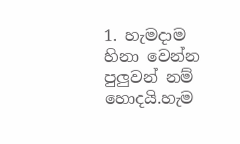1. හැමදාම හිනා වෙන්න පුලුවන් නම් හොදයි.හැම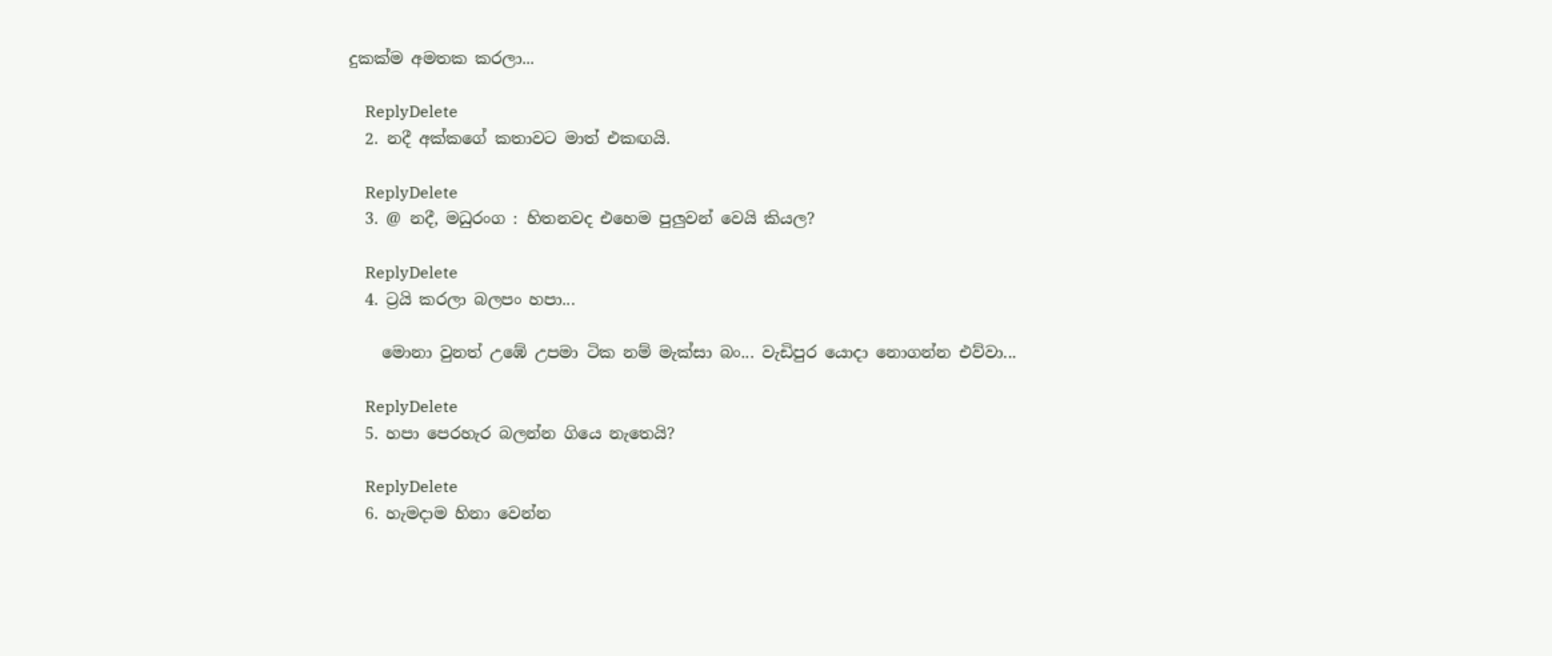දුකක්ම අමතක කරලා...

    ReplyDelete
  2. නදී අක්කගේ කතාවට මාත් එකඟයි.

    ReplyDelete
  3. @ නදී, මධුරංග : හිතනවද එහෙම පුලුවන් වෙයි කියල?

    ReplyDelete
  4. ට්‍රයි කරලා බලපං හපා...

    මොනා වුනත් උඹේ උපමා ටික නම් මැක්සා බං... වැඩිපුර යොදා නොගන්න එව්වා...

    ReplyDelete
  5. හපා පෙරහැර බලන්න ගියෙ නැතෙයි?

    ReplyDelete
  6. හැමදාම හිනා වෙන්න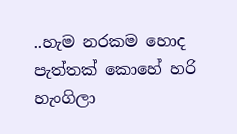..හැම නරකම හොද පැත්තක් කොහේ හරි හැංගිලා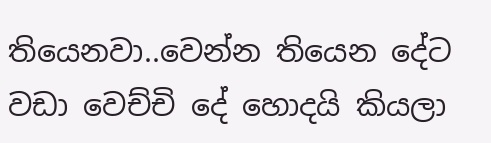තියෙනවා..වෙන්න තියෙන දේට වඩා වෙච්චි දේ හොදයි කියලා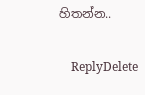හිතන්න..

    ReplyDelete